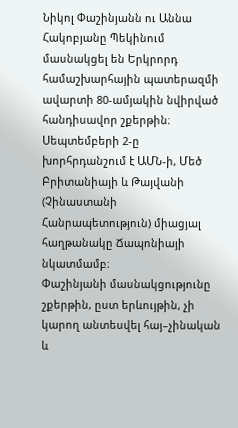Նիկոլ Փաշինյանն ու Աննա Հակոբյանը Պեկինում մասնակցել են Երկրորդ համաշխարհային պատերազմի ավարտի 80-ամյակին նվիրված հանդիսավոր շքերթին։ Սեպտեմբերի 2-ը խորհրդանշում է ԱՄՆ-ի, Մեծ Բրիտանիայի և Թայվանի (Չինաստանի Հանրապետություն) միացյալ հաղթանակը Ճապոնիայի նկատմամբ։
Փաշինյանի մասնակցությունը շքերթին, ըստ երևույթին, չի կարող անտեսվել հայ–չինական և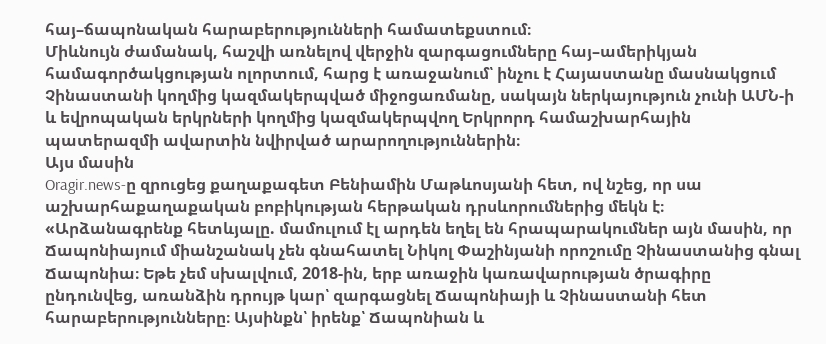հայ–ճապոնական հարաբերությունների համատեքստում։
Միևնույն ժամանակ, հաշվի առնելով վերջին զարգացումները հայ–ամերիկյան համագործակցության ոլորտում, հարց է առաջանում՝ ինչու է Հայաստանը մասնակցում Չինաստանի կողմից կազմակերպված միջոցառմանը, սակայն ներկայություն չունի ԱՄՆ-ի և եվրոպական երկրների կողմից կազմակերպվող Երկրորդ համաշխարհային պատերազմի ավարտին նվիրված արարողություններին։
Այս մասին
Oragir.news-ը զրուցեց քաղաքագետ Բենիամին Մաթևոսյանի հետ, ով նշեց, որ սա աշխարհաքաղաքական բոբիկության հերթական դրսևորումներից մեկն է։
«Արձանագրենք հետևյալը. մամուլում էլ արդեն եղել են հրապարակումներ այն մասին, որ Ճապոնիայում միանշանակ չեն գնահատել Նիկոլ Փաշինյանի որոշումը Չինաստանից գնալ Ճապոնիա։ Եթե չեմ սխալվում, 2018-ին, երբ առաջին կառավարության ծրագիրը ընդունվեց, առանձին դրույթ կար՝ զարգացնել Ճապոնիայի և Չինաստանի հետ հարաբերությունները։ Այսինքն՝ իրենք՝ Ճապոնիան և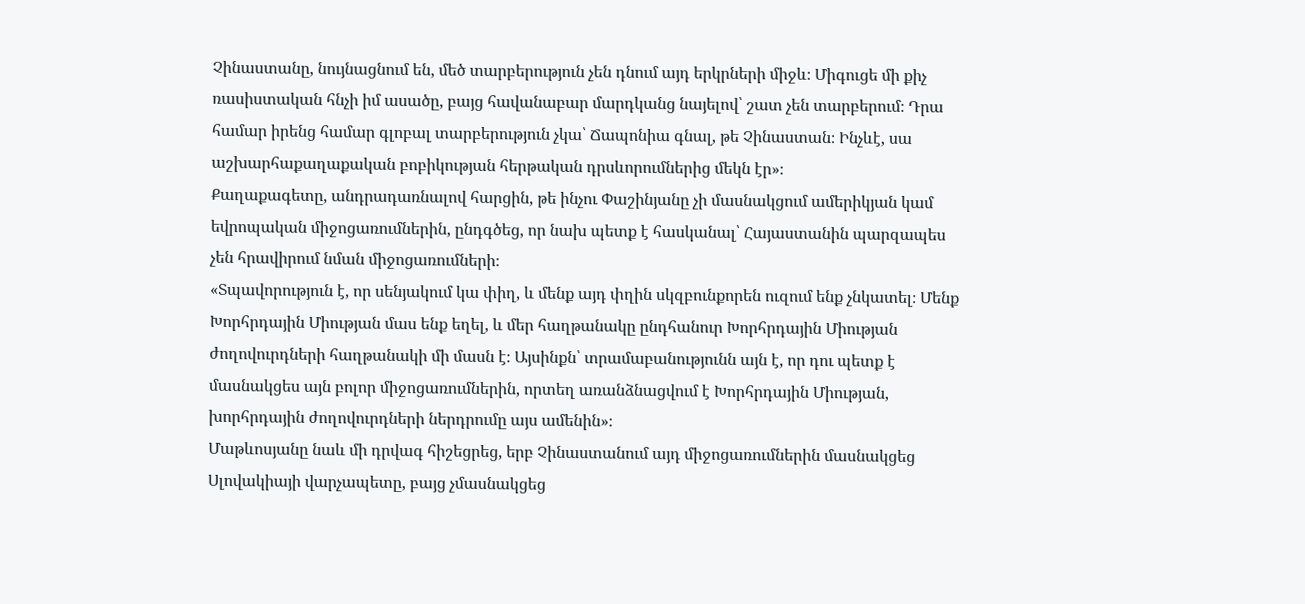Չինաստանը, նույնացնում են, մեծ տարբերություն չեն դնում այդ երկրների միջև։ Միգուցե մի քիչ ռասիստական հնչի իմ ասածը, բայց հավանաբար մարդկանց նայելով՝ շատ չեն տարբերում։ Դրա համար իրենց համար գլոբալ տարբերություն չկա՝ Ճապոնիա գնալ, թե Չինաստան։ Ինչևէ, սա աշխարհաքաղաքական բոբիկության հերթական դրսևորումներից մեկն էր»։
Քաղաքագետը, անդրադառնալով հարցին, թե ինչու Փաշինյանը չի մասնակցում ամերիկյան կամ եվրոպական միջոցառումներին, ընդգծեց, որ նախ պետք է հասկանալ՝ Հայաստանին պարզապես չեն հրավիրում նման միջոցառումների։
«Տպավորություն է, որ սենյակում կա փիղ, և մենք այդ փղին սկզբունքորեն ուզում ենք չնկատել։ Մենք Խորհրդային Միության մաս ենք եղել, և մեր հաղթանակը ընդհանուր Խորհրդային Միության ժողովուրդների հաղթանակի մի մասն է։ Այսինքն՝ տրամաբանությունն այն է, որ դու պետք է մասնակցես այն բոլոր միջոցառումներին, որտեղ առանձնացվում է Խորհրդային Միության, խորհրդային ժողովուրդների ներդրումը այս ամենին»։
Մաթևոսյանը նաև մի դրվագ հիշեցրեց, երբ Չինաստանում այդ միջոցառումներին մասնակցեց Սլովակիայի վարչապետը, բայց չմասնակցեց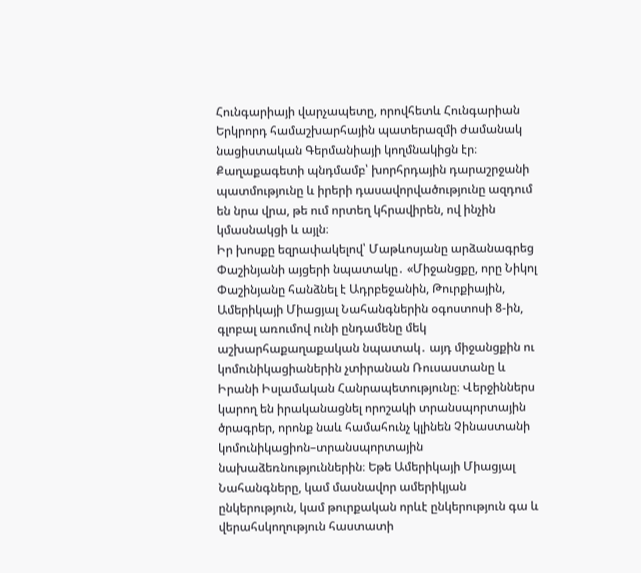Հունգարիայի վարչապետը, որովհետև Հունգարիան Երկրորդ համաշխարհային պատերազմի ժամանակ նացիստական Գերմանիայի կողմնակիցն էր։
Քաղաքագետի պնդմամբ՝ խորհրդային դարաշրջանի պատմությունը և իրերի դասավորվածությունը ազդում են նրա վրա, թե ում որտեղ կհրավիրեն, ով ինչին կմասնակցի և այլն։
Իր խոսքը եզրափակելով՝ Մաթևոսյանը արձանագրեց Փաշինյանի այցերի նպատակը․ «Միջանցքը, որը Նիկոլ Փաշինյանը հանձնել է Ադրբեջանին, Թուրքիային, Ամերիկայի Միացյալ Նահանգներին օգոստոսի 8-ին, գլոբալ առումով ունի ընդամենը մեկ աշխարհաքաղաքական նպատակ․ այդ միջանցքին ու կոմունիկացիաներին չտիրանան Ռուսաստանը և Իրանի Իսլամական Հանրապետությունը։ Վերջիններս կարող են իրականացնել որոշակի տրանսպորտային ծրագրեր, որոնք նաև համահունչ կլինեն Չինաստանի կոմունիկացիոն–տրանսպորտային նախաձեռնություններին։ Եթե Ամերիկայի Միացյալ Նահանգները, կամ մասնավոր ամերիկյան ընկերություն, կամ թուրքական որևէ ընկերություն գա և վերահսկողություն հաստատի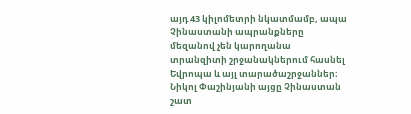այդ 43 կիլոմետրի նկատմամբ, ապա Չինաստանի ապրանքները մեզանով չեն կարողանա տրանզիտի շրջանակներում հասնել Եվրոպա և այլ տարածաշրջաններ։ Նիկոլ Փաշինյանի այցը Չինաստան շատ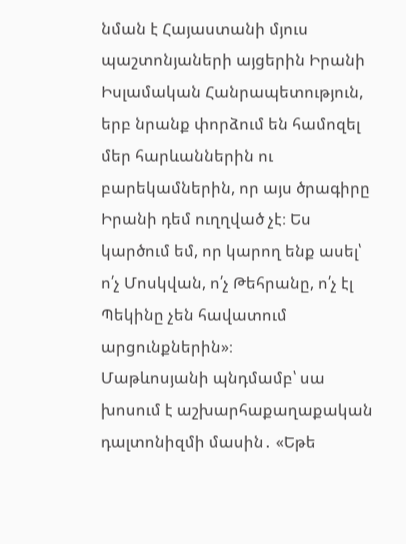նման է Հայաստանի մյուս պաշտոնյաների այցերին Իրանի Իսլամական Հանրապետություն, երբ նրանք փորձում են համոզել մեր հարևաններին ու բարեկամներին, որ այս ծրագիրը Իրանի դեմ ուղղված չէ։ Ես կարծում եմ, որ կարող ենք ասել՝ ո՛չ Մոսկվան, ո՛չ Թեհրանը, ո՛չ էլ Պեկինը չեն հավատում արցունքներին»։
Մաթևոսյանի պնդմամբ՝ սա խոսում է աշխարհաքաղաքական դալտոնիզմի մասին․ «Եթե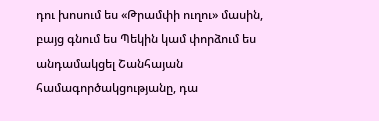դու խոսում ես «Թրամփի ուղու» մասին, բայց գնում ես Պեկին կամ փորձում ես անդամակցել Շանհայան համագործակցությանը, դա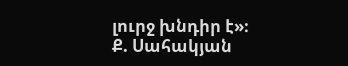լուրջ խնդիր է»։
Ք. Սահակյան